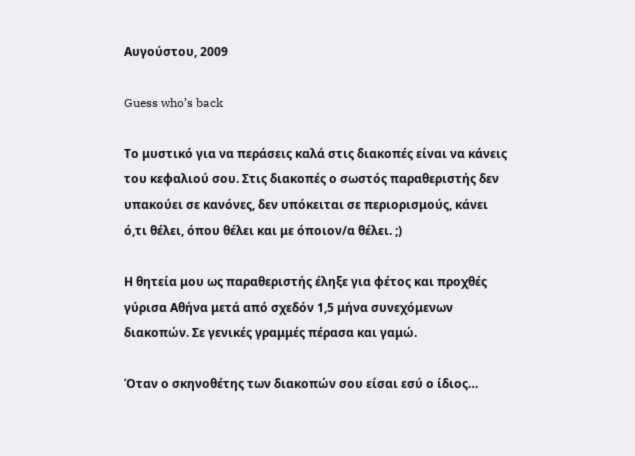Αυγούστου, 2009

Guess who’s back

Το μυστικό για να περάσεις καλά στις διακοπές είναι να κάνεις του κεφαλιού σου. Στις διακοπές ο σωστός παραθεριστής δεν υπακούει σε κανόνες, δεν υπόκειται σε περιορισμούς, κάνει ό,τι θέλει, όπου θέλει και με όποιον/α θέλει. ;)

Η θητεία μου ως παραθεριστής έληξε για φέτος και προχθές γύρισα Αθήνα μετά από σχεδόν 1,5 μήνα συνεχόμενων διακοπών. Σε γενικές γραμμές πέρασα και γαμώ.

Όταν ο σκηνοθέτης των διακοπών σου είσαι εσύ ο ίδιος…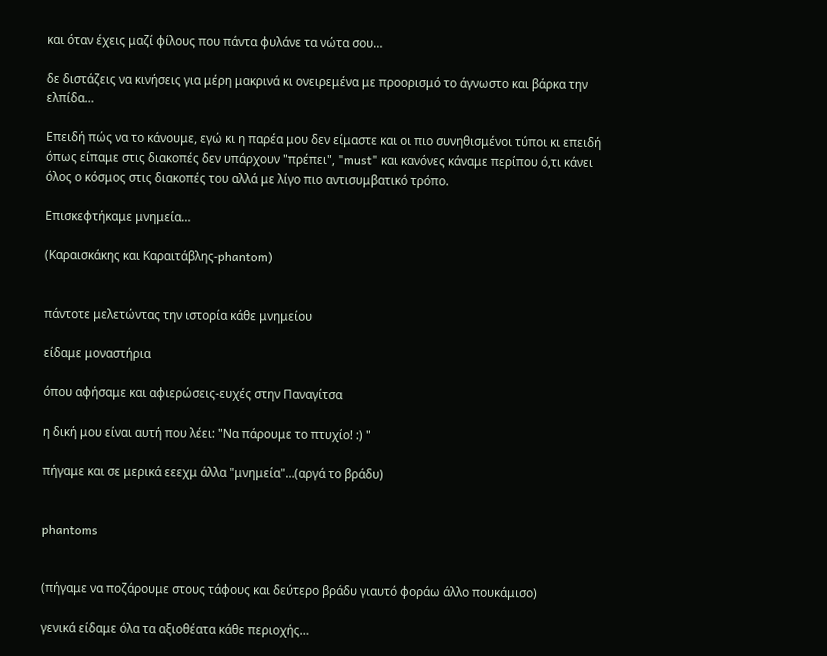και όταν έχεις μαζί φίλους που πάντα φυλάνε τα νώτα σου…

δε διστάζεις να κινήσεις για μέρη μακρινά κι ονειρεμένα με προορισμό το άγνωστο και βάρκα την ελπίδα…

Επειδή πώς να το κάνουμε, εγώ κι η παρέα μου δεν είμαστε και οι πιο συνηθισμένοι τύποι κι επειδή όπως είπαμε στις διακοπές δεν υπάρχουν "πρέπει", "must" και κανόνες κάναμε περίπου ό,τι κάνει όλος ο κόσμος στις διακοπές του αλλά με λίγο πιο αντισυμβατικό τρόπο.

Επισκεφτήκαμε μνημεία…

(Καραισκάκης και Καραιτάβλης-phantom)


πάντοτε μελετώντας την ιστορία κάθε μνημείου

είδαμε μοναστήρια

όπου αφήσαμε και αφιερώσεις-ευχές στην Παναγίτσα

η δική μου είναι αυτή που λέει: "Να πάρουμε το πτυχίο! :) "

πήγαμε και σε μερικά εεεχμ άλλα "μνημεία"…(αργά το βράδυ)


phantoms


(πήγαμε να ποζάρουμε στους τάφους και δεύτερο βράδυ γιαυτό φοράω άλλο πουκάμισο)

γενικά είδαμε όλα τα αξιοθέατα κάθε περιοχής…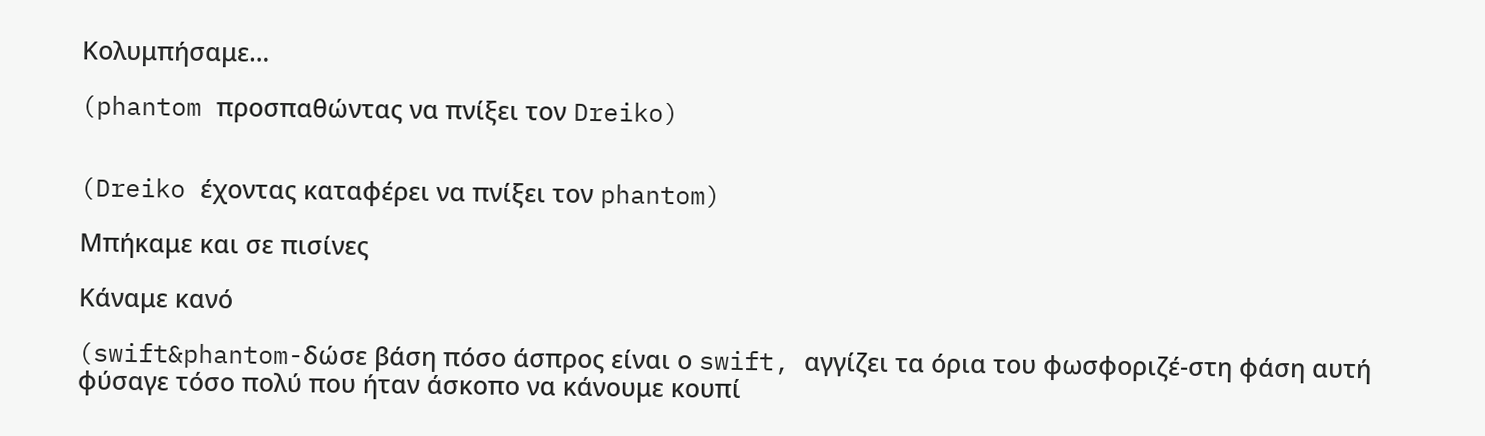Κολυμπήσαμε…

(phantom προσπαθώντας να πνίξει τον Dreiko)


(Dreiko έχοντας καταφέρει να πνίξει τον phantom)

Μπήκαμε και σε πισίνες

Κάναμε κανό

(swift&phantom-δώσε βάση πόσο άσπρος είναι ο swift, αγγίζει τα όρια του φωσφοριζέ-στη φάση αυτή φύσαγε τόσο πολύ που ήταν άσκοπο να κάνουμε κουπί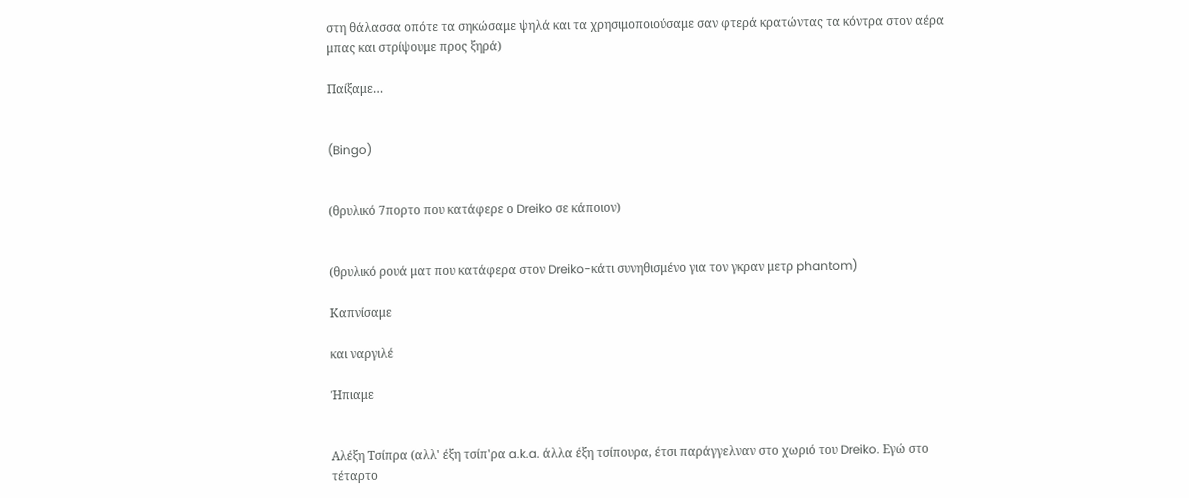στη θάλασσα οπότε τα σηκώσαμε ψηλά και τα χρησιμοποιούσαμε σαν φτερά κρατώντας τα κόντρα στον αέρα μπας και στρίψουμε προς ξηρά)

Παίξαμε…


(Bingo)


(θρυλικό 7πορτο που κατάφερε ο Dreiko σε κάποιον)


(θρυλικό ρουά ματ που κατάφερα στον Dreiko-κάτι συνηθισμένο για τον γκραν μετρ phantom)

Καπνίσαμε

και ναργιλέ

Ήπιαμε


Αλέξη Τσίπρα (αλλ' έξη τσίπ'ρα a.k.a. άλλα έξη τσίπουρα, έτσι παράγγελναν στο χωριό του Dreiko. Εγώ στο τέταρτο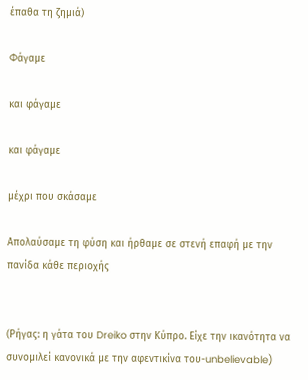έπαθα τη ζημιά)

Φάγαμε

και φάγαμε

και φάγαμε

μέχρι που σκάσαμε

Απολαύσαμε τη φύση και ήρθαμε σε στενή επαφή με την πανίδα κάθε περιοχής


(Ρήγας: η γάτα του Dreiko στην Κύπρο. Είχε την ικανότητα να συνομιλεί κανονικά με την αφεντικίνα του-unbelievable)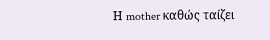Η mother καθώς ταίζει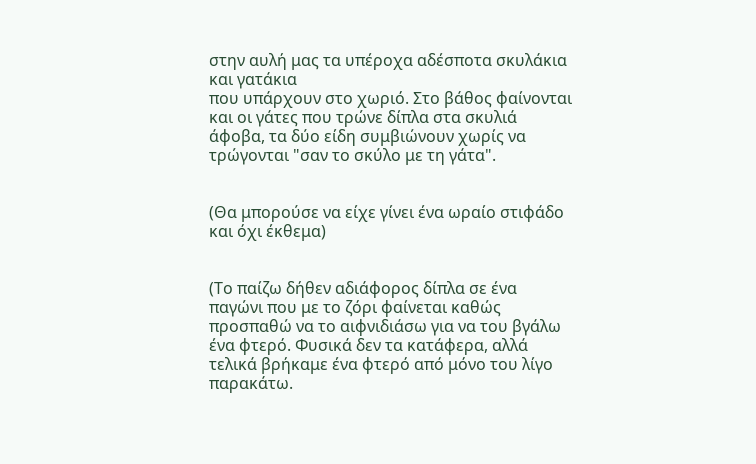στην αυλή μας τα υπέροχα αδέσποτα σκυλάκια και γατάκια
που υπάρχουν στο χωριό. Στο βάθος φαίνονται και οι γάτες που τρώνε δίπλα στα σκυλιά άφοβα, τα δύο είδη συμβιώνουν χωρίς να τρώγονται "σαν το σκύλο με τη γάτα".


(Θα μπορούσε να είχε γίνει ένα ωραίο στιφάδο και όχι έκθεμα)


(Το παίζω δήθεν αδιάφορος δίπλα σε ένα παγώνι που με το ζόρι φαίνεται καθώς προσπαθώ να το αιφνιδιάσω για να του βγάλω ένα φτερό. Φυσικά δεν τα κατάφερα, αλλά τελικά βρήκαμε ένα φτερό από μόνο του λίγο παρακάτω.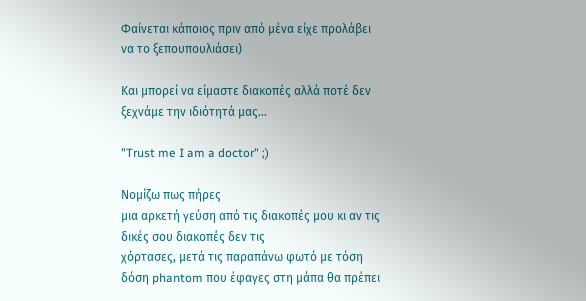Φαίνεται κάποιος πριν από μένα είχε προλάβει να το ξεπουπουλιάσει)

Και μπορεί να είμαστε διακοπές αλλά ποτέ δεν ξεχνάμε την ιδιότητά μας…

"Trust me I am a doctor" ;)

Νομίζω πως πήρες
μια αρκετή γεύση από τις διακοπές μου κι αν τις δικές σου διακοπές δεν τις
χόρτασες, μετά τις παραπάνω φωτό με τόση δόση phantom που έφαγες στη μάπα θα πρέπει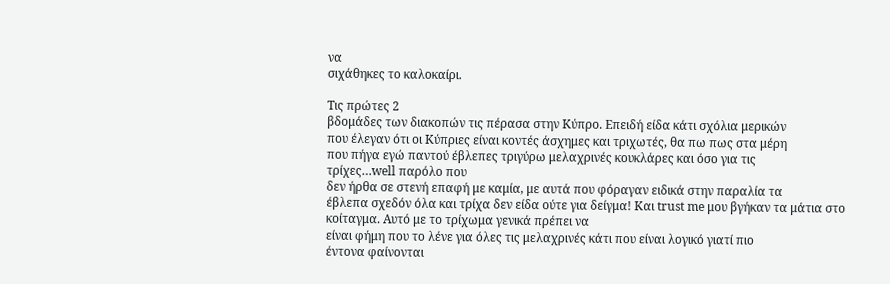να
σιχάθηκες το καλοκαίρι.

Τις πρώτες 2
βδομάδες των διακοπών τις πέρασα στην Κύπρο. Επειδή είδα κάτι σχόλια μερικών
που έλεγαν ότι οι Κύπριες είναι κοντές άσχημες και τριχωτές, θα πω πως στα μέρη
που πήγα εγώ παντού έβλεπες τριγύρω μελαχρινές κουκλάρες και όσο για τις
τρίχες…well παρόλο που
δεν ήρθα σε στενή επαφή με καμία, με αυτά που φόραγαν ειδικά στην παραλία τα
έβλεπα σχεδόν όλα και τρίχα δεν είδα ούτε για δείγμα! Και trust me μου βγήκαν τα μάτια στο κοίταγμα. Αυτό με το τρίχωμα γενικά πρέπει να
είναι φήμη που το λένε για όλες τις μελαχρινές κάτι που είναι λογικό γιατί πιο
έντονα φαίνονται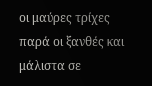οι μαύρες τρίχες παρά οι ξανθές και μάλιστα σε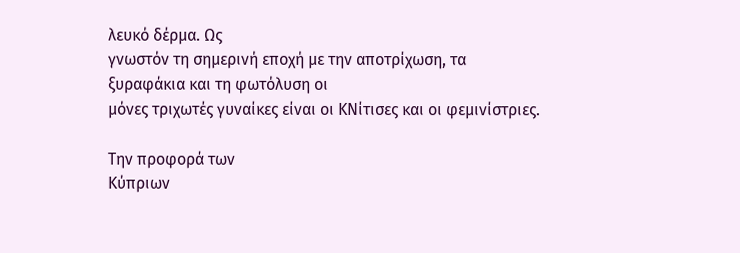λευκό δέρμα. Ως
γνωστόν τη σημερινή εποχή με την αποτρίχωση, τα ξυραφάκια και τη φωτόλυση οι
μόνες τριχωτές γυναίκες είναι οι ΚΝίτισες και οι φεμινίστριες.

Την προφορά των
Κύπριων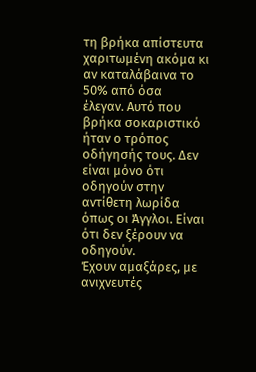τη βρήκα απίστευτα χαριτωμένη ακόμα κι αν καταλάβαινα το 50% από όσα
έλεγαν. Αυτό που βρήκα σοκαριστικό ήταν ο τρόπος οδήγησής τους. Δεν είναι μόνο ότι
οδηγούν στην αντίθετη λωρίδα όπως οι Άγγλοι. Είναι ότι δεν ξέρουν να οδηγούν.
Έχουν αμαξάρες, με ανιχνευτές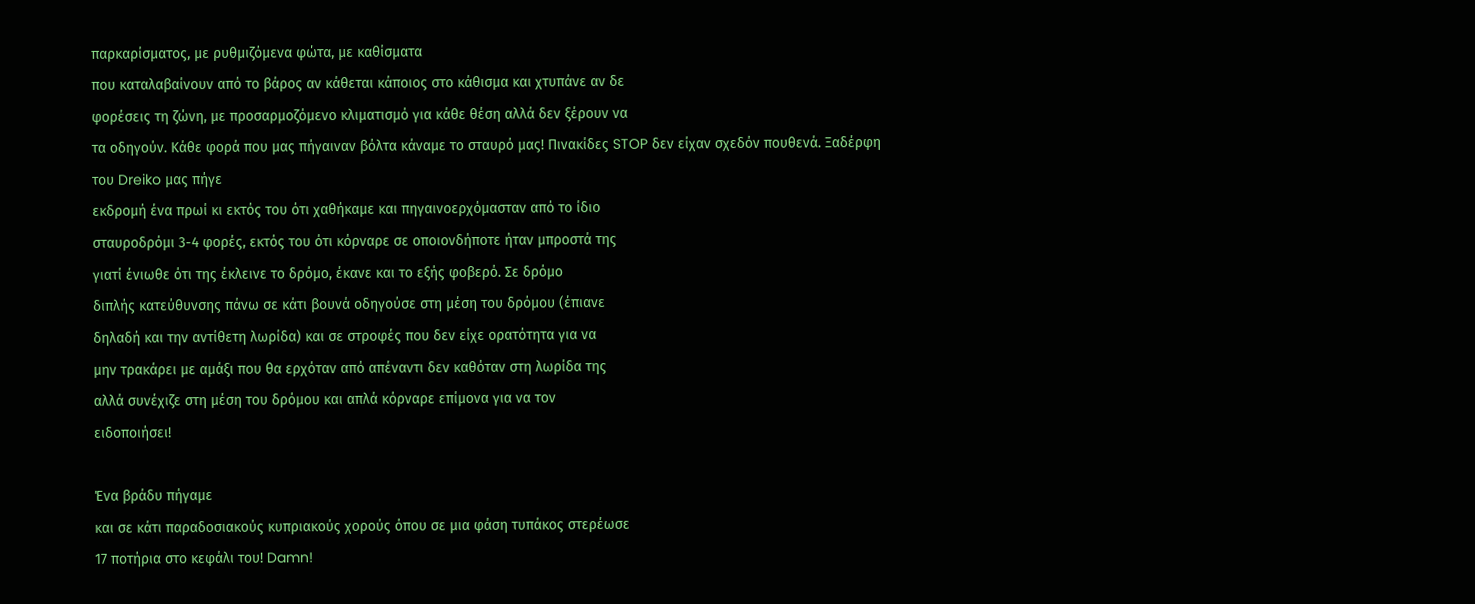παρκαρίσματος, με ρυθμιζόμενα φώτα, με καθίσματα
που καταλαβαίνουν από το βάρος αν κάθεται κάποιος στο κάθισμα και χτυπάνε αν δε
φορέσεις τη ζώνη, με προσαρμοζόμενο κλιματισμό για κάθε θέση αλλά δεν ξέρουν να
τα οδηγούν. Κάθε φορά που μας πήγαιναν βόλτα κάναμε το σταυρό μας! Πινακίδες STOP δεν είχαν σχεδόν πουθενά. Ξαδέρφη
του Dreiko μας πήγε
εκδρομή ένα πρωί κι εκτός του ότι χαθήκαμε και πηγαινοερχόμασταν από το ίδιο
σταυροδρόμι 3-4 φορές, εκτός του ότι κόρναρε σε οποιονδήποτε ήταν μπροστά της
γιατί ένιωθε ότι της έκλεινε το δρόμο, έκανε και το εξής φοβερό. Σε δρόμο
διπλής κατεύθυνσης πάνω σε κάτι βουνά οδηγούσε στη μέση του δρόμου (έπιανε
δηλαδή και την αντίθετη λωρίδα) και σε στροφές που δεν είχε ορατότητα για να
μην τρακάρει με αμάξι που θα ερχόταν από απέναντι δεν καθόταν στη λωρίδα της
αλλά συνέχιζε στη μέση του δρόμου και απλά κόρναρε επίμονα για να τον
ειδοποιήσει!

Ένα βράδυ πήγαμε
και σε κάτι παραδοσιακούς κυπριακούς χορούς όπου σε μια φάση τυπάκος στερέωσε
17 ποτήρια στο κεφάλι του! Damn!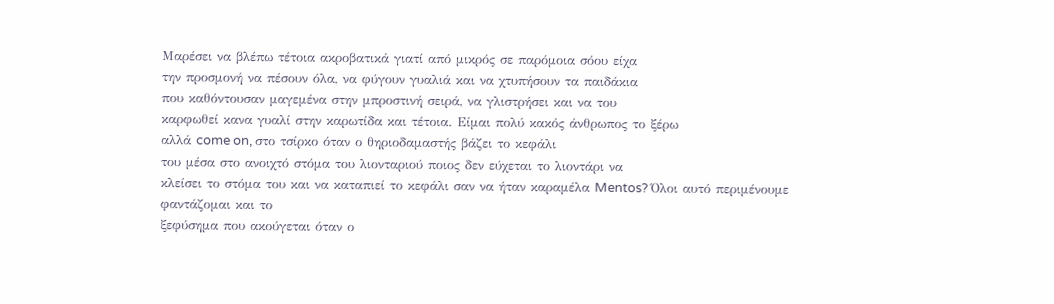Μαρέσει να βλέπω τέτοια ακροβατικά γιατί από μικρός σε παρόμοια σόου είχα
την προσμονή να πέσουν όλα, να φύγουν γυαλιά και να χτυπήσουν τα παιδάκια
που καθόντουσαν μαγεμένα στην μπροστινή σειρά, να γλιστρήσει και να του
καρφωθεί κανα γυαλί στην καρωτίδα και τέτοια. Είμαι πολύ κακός άνθρωπος το ξέρω
αλλά come on, στο τσίρκο όταν ο θηριοδαμαστής βάζει το κεφάλι
του μέσα στο ανοιχτό στόμα του λιονταριού ποιος δεν εύχεται το λιοντάρι να
κλείσει το στόμα του και να καταπιεί το κεφάλι σαν να ήταν καραμέλα Mentos? Όλοι αυτό περιμένουμε φαντάζομαι και το
ξεφύσημα που ακούγεται όταν ο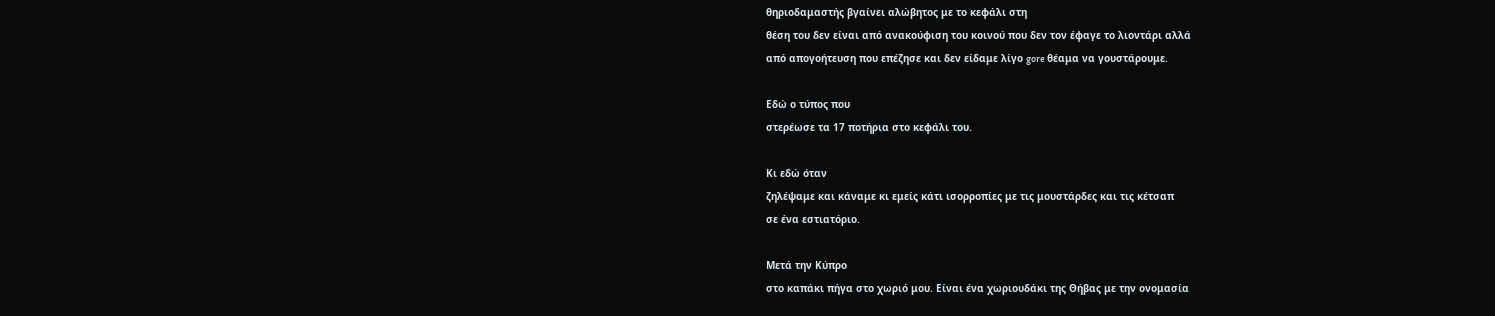θηριοδαμαστής βγαίνει αλώβητος με το κεφάλι στη
θέση του δεν είναι από ανακούφιση του κοινού που δεν τον έφαγε το λιοντάρι αλλά
από απογοήτευση που επέζησε και δεν είδαμε λίγο gore θέαμα να γουστάρουμε.

Εδώ ο τύπος που
στερέωσε τα 17 ποτήρια στο κεφάλι του.

Κι εδώ όταν
ζηλέψαμε και κάναμε κι εμείς κάτι ισορροπίες με τις μουστάρδες και τις κέτσαπ
σε ένα εστιατόριο.

Μετά την Κύπρο
στο καπάκι πήγα στο χωριό μου. Είναι ένα χωριουδάκι της Θήβας με την ονομασία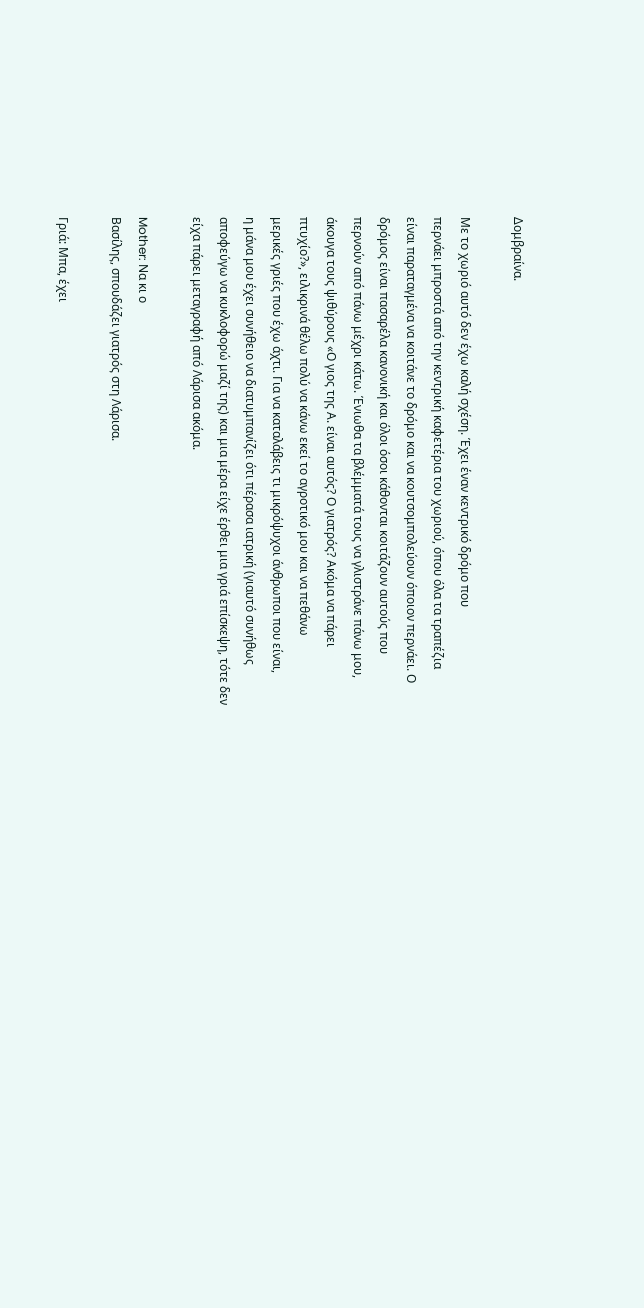Δομβραίνα.

Με το χωριό αυτό δεν έχω καλή σχέση. Έχει έναν κεντρικό δρόμο που
περνάει μπροστά από την κεντρική καφετέρια του χωριού, όπου όλα τα τραπέζια
είναι παραταγμένα να κοιτάνε το δρόμο και να κουτσομπολεύουν όποιον περνάει. Ο
δρόμος είναι πασαρέλα κανονική και όλοι όσοι κάθονται κοιτάζουν αυτούς που
περνούν από πάνω μέχρι κάτω. Ένιωθα τα βλέμματά τους να γλιστράνε πάνω μου,
άκουγα τους ψιθύρους «Ο γιος της Α. είναι αυτός? Ο γιατρός? Ακόμα να πάρει
πτυχίο?», ειλικρινά θέλω πολύ να κάνω εκεί το αγροτικό μου και να πεθάνω
μερικές γριές που έχω άχτι. Για να καταλάβεις τι μικρόψυχοι άνθρωποι που είναι,
η μάνα μου έχει συνήθειο να διατυμπανίζει ότι πέρασα ιατρική (γιαυτό συνήθως
αποφεύγω να κυκλοφορώ μαζί της) και μια μέρα είχε έρθει μια γριά επίσκεψη, τότε δεν
είχα πάρει μεταγραφή από Λάρισα ακόμα.

Mother: Να κι ο
Βασίλης, σπουδάζει γιατρός στη Λάρισα.

Γριά: Μπα, έχει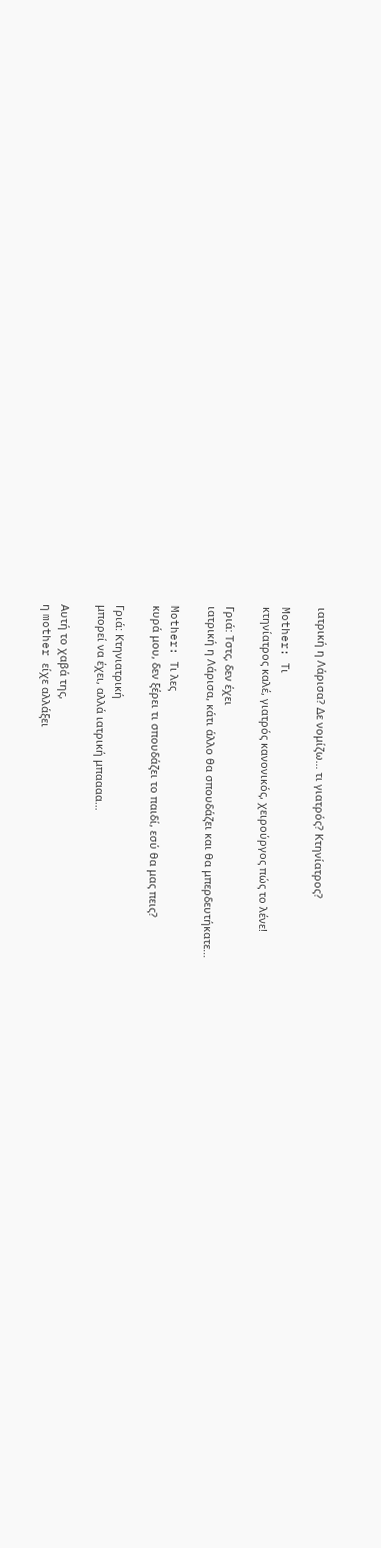ιατρική η Λάρισα? Δε νομίζω… τι γιατρός? Κτηνίατρος?

Mother: Τι
κτηνίατρος καλέ, γιατρός κανονικός, χειρούργος πώς το λένε!

Γριά: Τστς, δεν έχει
ιατρική η Λάρισα, κάτι άλλο θα σπουδάζει και θα μπερδευτήκατε…

Mother: Τι λες
κυρά μου, δεν ξέρει τι σπουδάζει το παιδί, εσύ θα μας πεις?

Γριά: Κτηνιατρική
μπορεί να έχει, αλλά ιατρική μπαααα…

Αυτή το χαβά της,
η mother είχε αλλάξει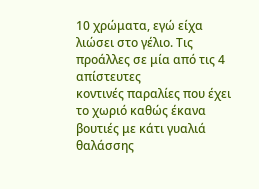10 χρώματα, εγώ είχα λιώσει στο γέλιο. Τις προάλλες σε μία από τις 4 απίστευτες
κοντινές παραλίες που έχει το χωριό καθώς έκανα βουτιές με κάτι γυαλιά θαλάσσης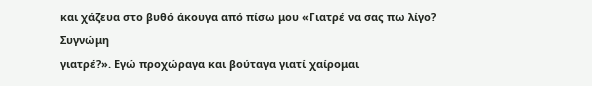και χάζευα στο βυθό άκουγα από πίσω μου «Γιατρέ να σας πω λίγο? Συγνώμη
γιατρέ?». Εγώ προχώραγα και βούταγα γιατί χαίρομαι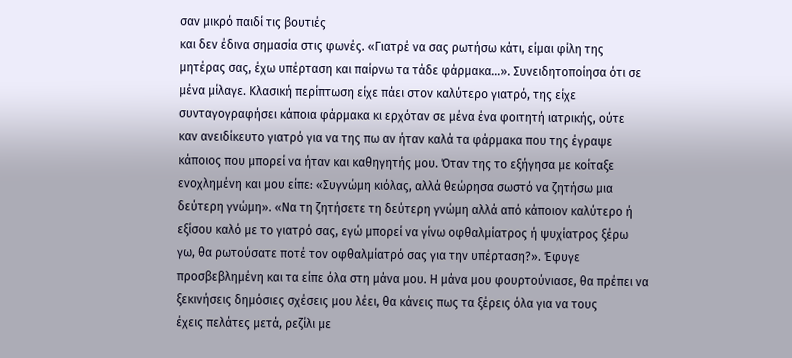σαν μικρό παιδί τις βουτιές
και δεν έδινα σημασία στις φωνές. «Γιατρέ να σας ρωτήσω κάτι, είμαι φίλη της
μητέρας σας, έχω υπέρταση και παίρνω τα τάδε φάρμακα…». Συνειδητοποίησα ότι σε
μένα μίλαγε. Κλασική περίπτωση είχε πάει στον καλύτερο γιατρό, της είχε
συνταγογραφήσει κάποια φάρμακα κι ερχόταν σε μένα ένα φοιτητή ιατρικής, ούτε
καν ανειδίκευτο γιατρό για να της πω αν ήταν καλά τα φάρμακα που της έγραψε
κάποιος που μπορεί να ήταν και καθηγητής μου. Όταν της το εξήγησα με κοίταξε
ενοχλημένη και μου είπε: «Συγνώμη κιόλας, αλλά θεώρησα σωστό να ζητήσω μια
δεύτερη γνώμη». «Να τη ζητήσετε τη δεύτερη γνώμη αλλά από κάποιον καλύτερο ή
εξίσου καλό με το γιατρό σας, εγώ μπορεί να γίνω οφθαλμίατρος ή ψυχίατρος ξέρω
γω, θα ρωτούσατε ποτέ τον οφθαλμίατρό σας για την υπέρταση?». Έφυγε
προσβεβλημένη και τα είπε όλα στη μάνα μου. Η μάνα μου φουρτούνιασε, θα πρέπει να
ξεκινήσεις δημόσιες σχέσεις μου λέει, θα κάνεις πως τα ξέρεις όλα για να τους
έχεις πελάτες μετά, ρεζίλι με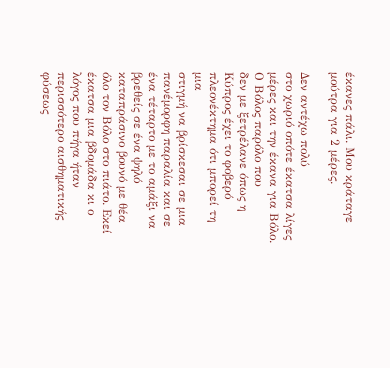έκανες πάλι. Μου κράταγε μούτρα για 2 μέρες.

Δεν αντέχω πολύ
στο χωριό οπότε έκατσα λίγες μέρες και την έκανα για Βόλο. Ο Βόλος παρόλο που
δεν με ξετρέλανε όπως η Κύπρος έχει το φοβερό πλεονέκτημα ότι μπορεί τη μια
στιγμή να βρίσκεσαι σε μια πανέμορφη παραλία και σε ένα τέταρτο με το αμάξι να
βρεθείς σε ένα ψηλό καταπράσινο βουνό με θέα όλο τον Βόλο στο πιάτο. Εκεί
έκατσα μια βδομάδα κι ο λόγος που πήγα ήταν περισσότερο αισθηματικής φύσεως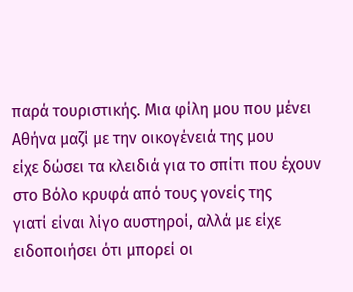παρά τουριστικής. Μια φίλη μου που μένει Αθήνα μαζί με την οικογένειά της μου
είχε δώσει τα κλειδιά για το σπίτι που έχουν στο Βόλο κρυφά από τους γονείς της
γιατί είναι λίγο αυστηροί, αλλά με είχε ειδοποιήσει ότι μπορεί οι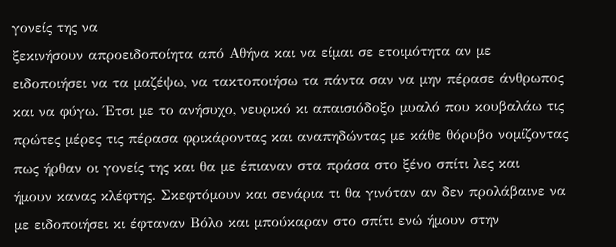γονείς της να
ξεκινήσουν απροειδοποίητα από Αθήνα και να είμαι σε ετοιμότητα αν με
ειδοποιήσει να τα μαζέψω, να τακτοποιήσω τα πάντα σαν να μην πέρασε άνθρωπος
και να φύγω. Έτσι με το ανήσυχο, νευρικό κι απαισιόδοξο μυαλό που κουβαλάω τις
πρώτες μέρες τις πέρασα φρικάροντας και αναπηδώντας με κάθε θόρυβο νομίζοντας
πως ήρθαν οι γονείς της και θα με έπιαναν στα πράσα στο ξένο σπίτι λες και
ήμουν κανας κλέφτης. Σκεφτόμουν και σενάρια τι θα γινόταν αν δεν προλάβαινε να
με ειδοποιήσει κι έφταναν Βόλο και μπούκαραν στο σπίτι ενώ ήμουν στην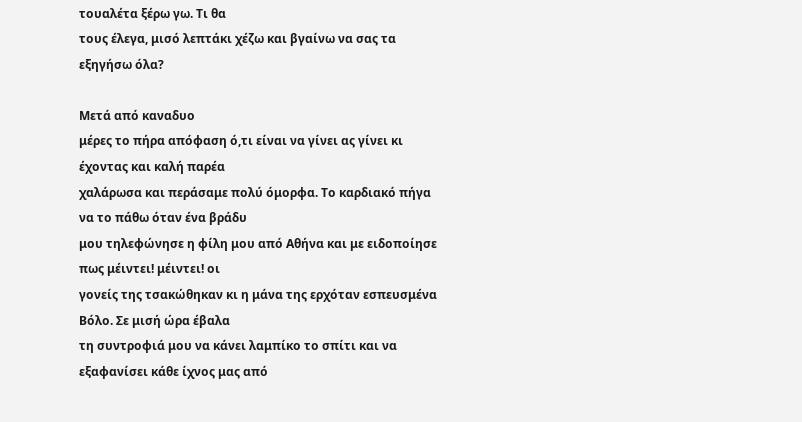τουαλέτα ξέρω γω. Τι θα
τους έλεγα, μισό λεπτάκι χέζω και βγαίνω να σας τα εξηγήσω όλα?

Μετά από καναδυο
μέρες το πήρα απόφαση ό,τι είναι να γίνει ας γίνει κι έχοντας και καλή παρέα
χαλάρωσα και περάσαμε πολύ όμορφα. Το καρδιακό πήγα να το πάθω όταν ένα βράδυ
μου τηλεφώνησε η φίλη μου από Αθήνα και με ειδοποίησε πως μέιντει! μέιντει! οι
γονείς της τσακώθηκαν κι η μάνα της ερχόταν εσπευσμένα Βόλο. Σε μισή ώρα έβαλα
τη συντροφιά μου να κάνει λαμπίκο το σπίτι και να εξαφανίσει κάθε ίχνος μας από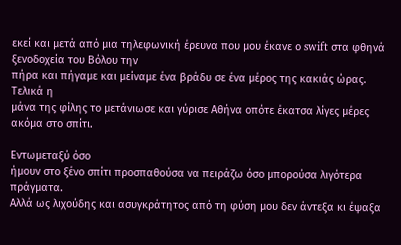εκεί και μετά από μια τηλεφωνική έρευνα που μου έκανε ο swift στα φθηνά ξενοδοχεία του Βόλου την
πήρα και πήγαμε και μείναμε ένα βράδυ σε ένα μέρος της κακιάς ώρας. Τελικά η
μάνα της φίλης το μετάνιωσε και γύρισε Αθήνα οπότε έκατσα λίγες μέρες ακόμα στο σπίτι.

Εντωμεταξύ όσο
ήμουν στο ξένο σπίτι προσπαθούσα να πειράζω όσο μπορούσα λιγότερα πράγματα.
Αλλά ως λιχούδης και ασυγκράτητος από τη φύση μου δεν άντεξα κι έψαξα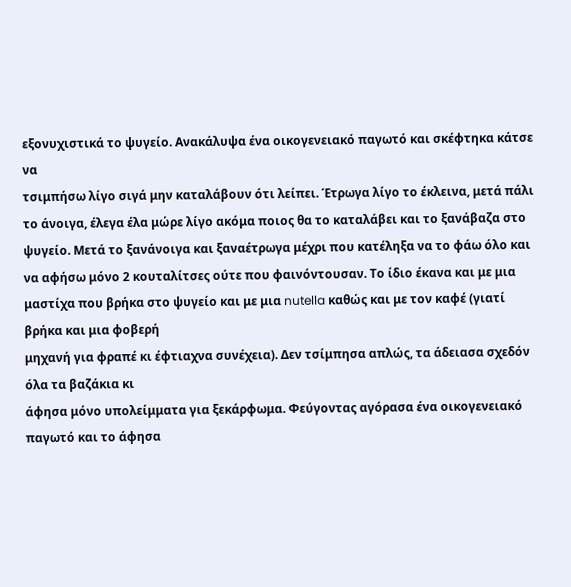εξονυχιστικά το ψυγείο. Ανακάλυψα ένα οικογενειακό παγωτό και σκέφτηκα κάτσε να
τσιμπήσω λίγο σιγά μην καταλάβουν ότι λείπει. Έτρωγα λίγο το έκλεινα, μετά πάλι
το άνοιγα, έλεγα έλα μώρε λίγο ακόμα ποιος θα το καταλάβει και το ξανάβαζα στο
ψυγείο. Μετά το ξανάνοιγα και ξαναέτρωγα μέχρι που κατέληξα να το φάω όλο και
να αφήσω μόνο 2 κουταλίτσες ούτε που φαινόντουσαν. Το ίδιο έκανα και με μια
μαστίχα που βρήκα στο ψυγείο και με μια nutella καθώς και με τον καφέ (γιατί βρήκα και μια φοβερή
μηχανή για φραπέ κι έφτιαχνα συνέχεια). Δεν τσίμπησα απλώς, τα άδειασα σχεδόν όλα τα βαζάκια κι
άφησα μόνο υπολείμματα για ξεκάρφωμα. Φεύγοντας αγόρασα ένα οικογενειακό παγωτό και το άφησα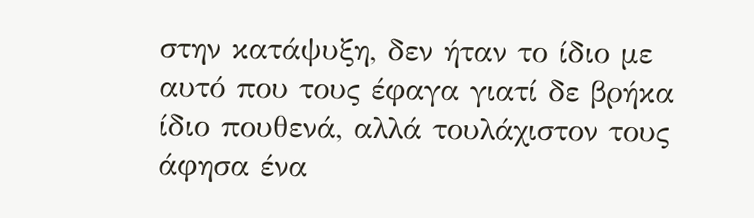στην κατάψυξη, δεν ήταν το ίδιο με αυτό που τους έφαγα γιατί δε βρήκα ίδιο πουθενά, αλλά τουλάχιστον τους άφησα ένα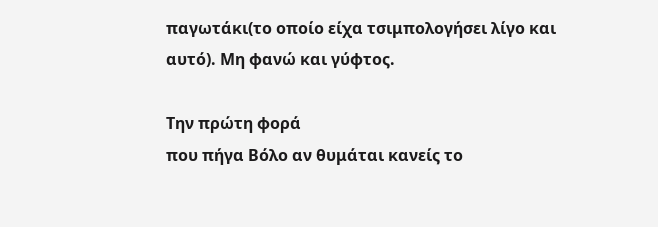παγωτάκι(το οποίο είχα τσιμπολογήσει λίγο και αυτό). Μη φανώ και γύφτος.

Την πρώτη φορά
που πήγα Βόλο αν θυμάται κανείς το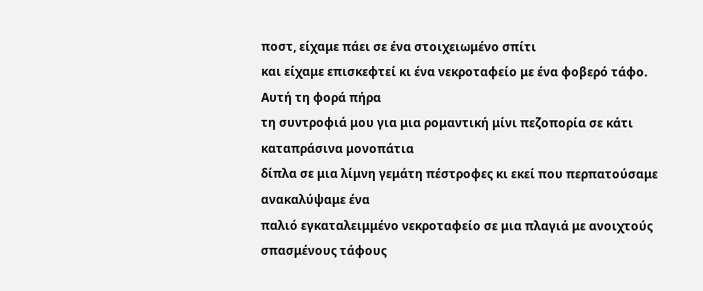ποστ, είχαμε πάει σε ένα στοιχειωμένο σπίτι
και είχαμε επισκεφτεί κι ένα νεκροταφείο με ένα φοβερό τάφο. Αυτή τη φορά πήρα
τη συντροφιά μου για μια ρομαντική μίνι πεζοπορία σε κάτι καταπράσινα μονοπάτια
δίπλα σε μια λίμνη γεμάτη πέστροφες κι εκεί που περπατούσαμε ανακαλύψαμε ένα
παλιό εγκαταλειμμένο νεκροταφείο σε μια πλαγιά με ανοιχτούς σπασμένους τάφους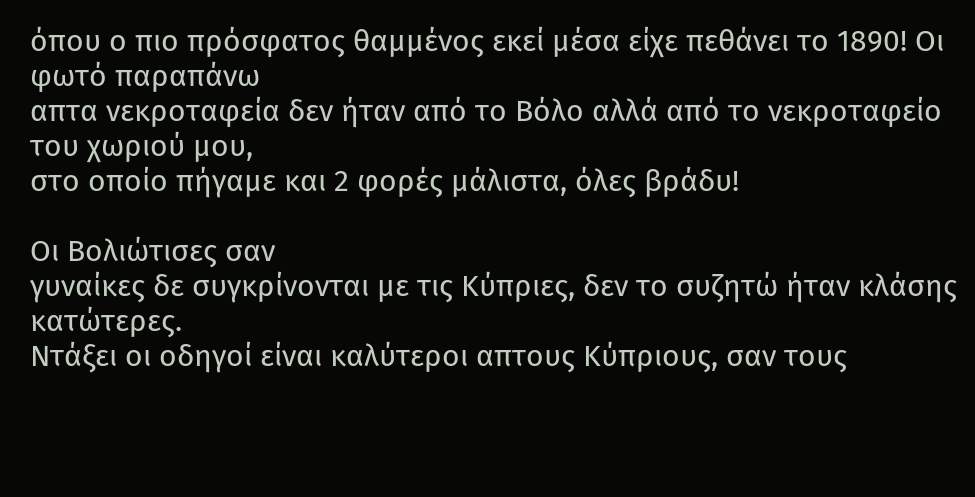όπου ο πιο πρόσφατος θαμμένος εκεί μέσα είχε πεθάνει το 1890! Οι φωτό παραπάνω
απτα νεκροταφεία δεν ήταν από το Βόλο αλλά από το νεκροταφείο του χωριού μου,
στο οποίο πήγαμε και 2 φορές μάλιστα, όλες βράδυ!

Οι Βολιώτισες σαν
γυναίκες δε συγκρίνονται με τις Κύπριες, δεν το συζητώ ήταν κλάσης κατώτερες.
Ντάξει οι οδηγοί είναι καλύτεροι απτους Κύπριους, σαν τους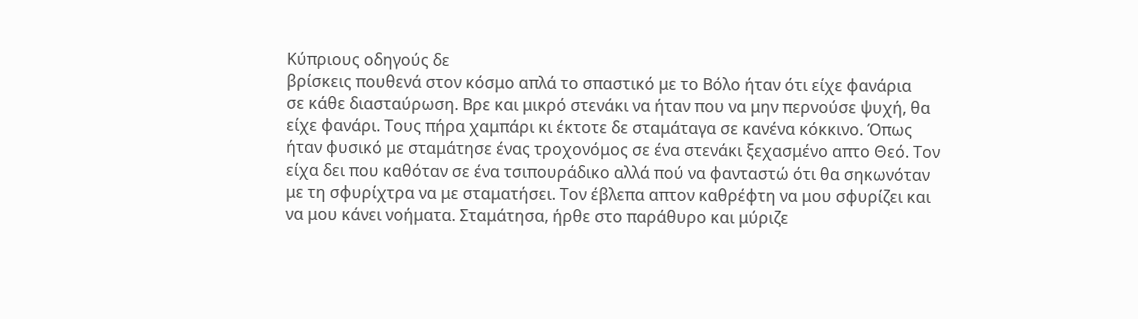Κύπριους οδηγούς δε
βρίσκεις πουθενά στον κόσμο απλά το σπαστικό με το Βόλο ήταν ότι είχε φανάρια
σε κάθε διασταύρωση. Βρε και μικρό στενάκι να ήταν που να μην περνούσε ψυχή, θα
είχε φανάρι. Τους πήρα χαμπάρι κι έκτοτε δε σταμάταγα σε κανένα κόκκινο. Όπως
ήταν φυσικό με σταμάτησε ένας τροχονόμος σε ένα στενάκι ξεχασμένο απτο Θεό. Τον
είχα δει που καθόταν σε ένα τσιπουράδικο αλλά πού να φανταστώ ότι θα σηκωνόταν
με τη σφυρίχτρα να με σταματήσει. Τον έβλεπα απτον καθρέφτη να μου σφυρίζει και
να μου κάνει νοήματα. Σταμάτησα, ήρθε στο παράθυρο και μύριζε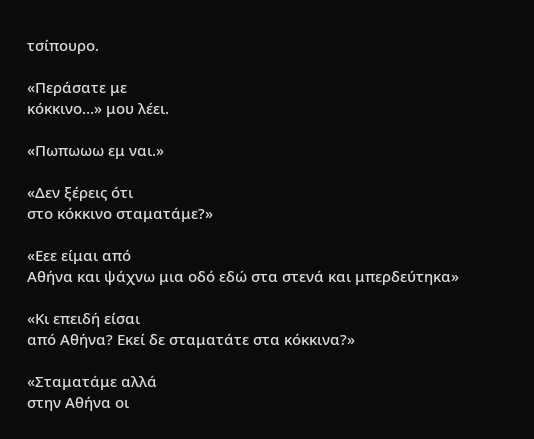τσίπουρο.

«Περάσατε με
κόκκινο…» μου λέει.

«Πωπωωω εμ ναι.»

«Δεν ξέρεις ότι
στο κόκκινο σταματάμε?»

«Εεε είμαι από
Αθήνα και ψάχνω μια οδό εδώ στα στενά και μπερδεύτηκα»

«Κι επειδή είσαι
από Αθήνα? Εκεί δε σταματάτε στα κόκκινα?»

«Σταματάμε αλλά
στην Αθήνα οι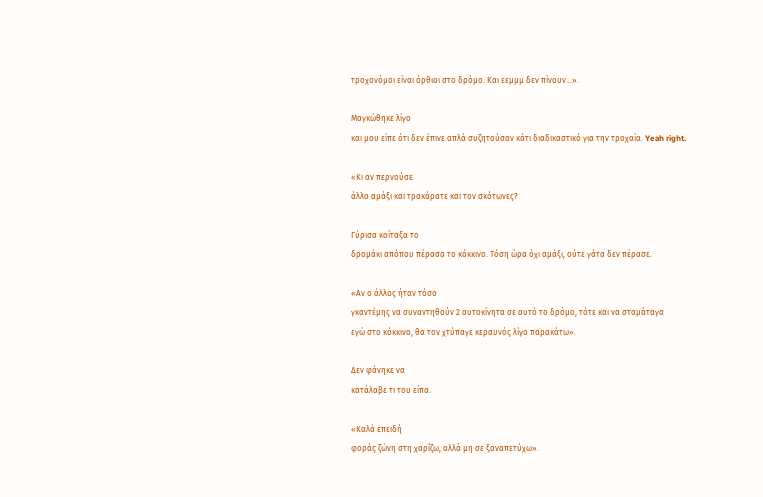τροχονόμοι είναι όρθιοι στο δρόμο. Και εεμμμ δεν πίνουν…».

Μαγκώθηκε λίγο
και μου είπε ότι δεν έπινε απλά συζητούσαν κάτι διαδικαστικό για την τροχαία. Yeah right.

«Κι αν περνούσε
άλλο αμάξι και τρακάρατε και τον σκότωνες?

Γύρισα κοίταξα το
δρομάκι απόπου πέρασα το κόκκινο. Τόση ώρα όχι αμάξι, ούτε γάτα δεν πέρασε.

«Αν ο άλλος ήταν τόσο
γκαντέμης να συναντηθούν 2 αυτοκίνητα σε αυτό το δρόμο, τότε και να σταμάταγα
εγώ στο κόκκινο, θα τον χτύπαγε κεραυνός λίγο παρακάτω».

Δεν φάνηκε να
κατάλαβε τι του είπα.

«Καλά επειδή
φοράς ζώνη στη χαρίζω, αλλά μη σε ξαναπετύχω».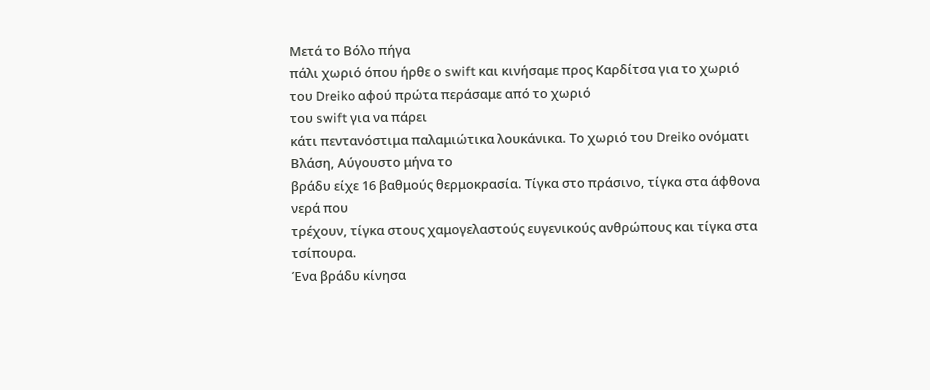Μετά το Βόλο πήγα
πάλι χωριό όπου ήρθε ο swift και κινήσαμε προς Καρδίτσα για το χωριό του Dreiko αφού πρώτα περάσαμε από το χωριό
του swift για να πάρει
κάτι πεντανόστιμα παλαμιώτικα λουκάνικα. Το χωριό του Dreiko ονόματι Βλάση, Αύγουστο μήνα το
βράδυ είχε 16 βαθμούς θερμοκρασία. Τίγκα στο πράσινο, τίγκα στα άφθονα νερά που
τρέχουν, τίγκα στους χαμογελαστούς ευγενικούς ανθρώπους και τίγκα στα τσίπουρα.
Ένα βράδυ κίνησα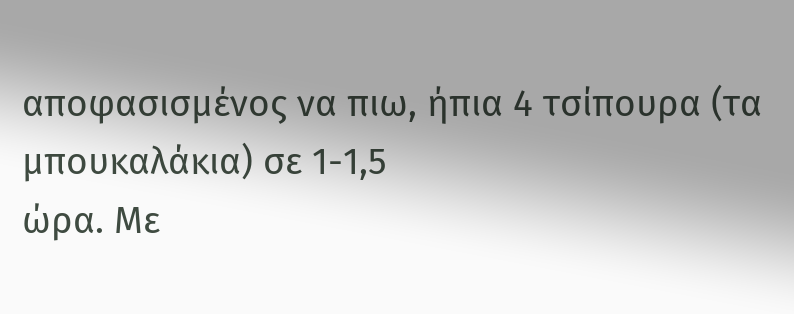αποφασισμένος να πιω, ήπια 4 τσίπουρα (τα μπουκαλάκια) σε 1-1,5
ώρα. Με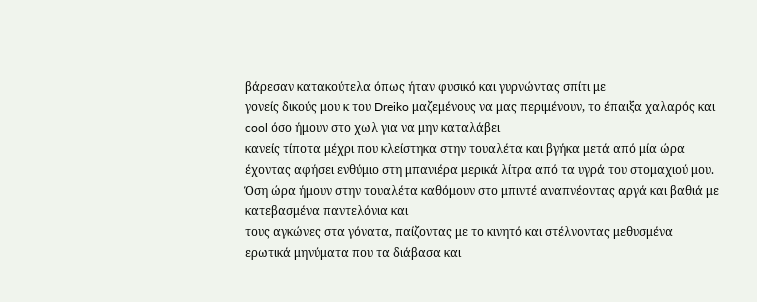βάρεσαν κατακούτελα όπως ήταν φυσικό και γυρνώντας σπίτι με
γονείς δικούς μου κ του Dreiko μαζεμένους να μας περιμένουν, το έπαιξα χαλαρός και cool όσο ήμουν στο χωλ για να μην καταλάβει
κανείς τίποτα μέχρι που κλείστηκα στην τουαλέτα και βγήκα μετά από μία ώρα
έχοντας αφήσει ενθύμιο στη μπανιέρα μερικά λίτρα από τα υγρά του στομαχιού μου.
Όση ώρα ήμουν στην τουαλέτα καθόμουν στο μπιντέ αναπνέοντας αργά και βαθιά με κατεβασμένα παντελόνια και
τους αγκώνες στα γόνατα, παίζοντας με το κινητό και στέλνοντας μεθυσμένα ερωτικά μηνύματα που τα διάβασα και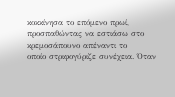κοκκίνησα το επόμενο πρωί, προσπαθώντας να εστιάσω στο κρεμοσάπουνο απέναντι το
οποίο στριφογύριζε συνέχεια. Όταν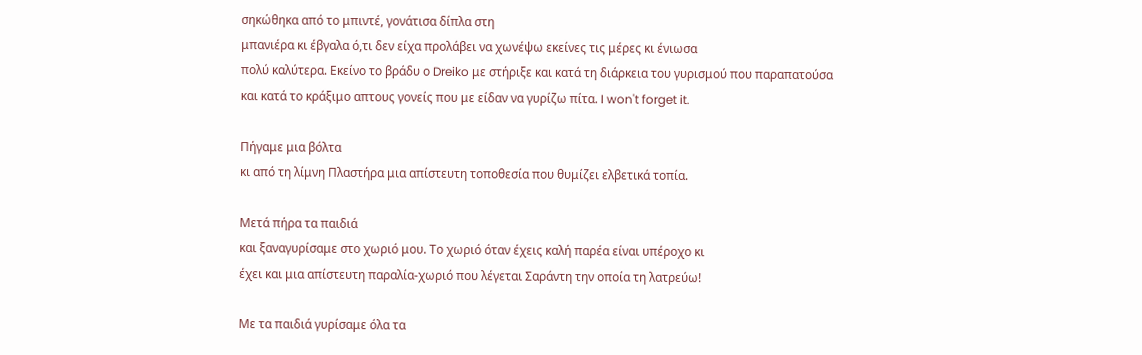σηκώθηκα από το μπιντέ, γονάτισα δίπλα στη
μπανιέρα κι έβγαλα ό,τι δεν είχα προλάβει να χωνέψω εκείνες τις μέρες κι ένιωσα
πολύ καλύτερα. Εκείνο το βράδυ ο Dreiko με στήριξε και κατά τη διάρκεια του γυρισμού που παραπατούσα
και κατά το κράξιμο απτους γονείς που με είδαν να γυρίζω πίτα. I won't forget it.

Πήγαμε μια βόλτα
κι από τη λίμνη Πλαστήρα μια απίστευτη τοποθεσία που θυμίζει ελβετικά τοπία.

Μετά πήρα τα παιδιά
και ξαναγυρίσαμε στο χωριό μου. Το χωριό όταν έχεις καλή παρέα είναι υπέροχο κι
έχει και μια απίστευτη παραλία-χωριό που λέγεται Σαράντη την οποία τη λατρεύω!

Με τα παιδιά γυρίσαμε όλα τα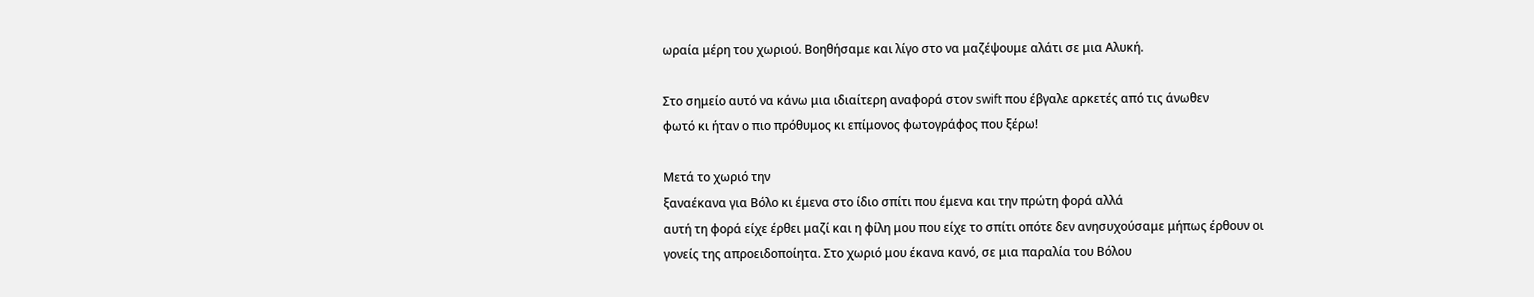ωραία μέρη του χωριού. Βοηθήσαμε και λίγο στο να μαζέψουμε αλάτι σε μια Αλυκή.

Στο σημείο αυτό να κάνω μια ιδιαίτερη αναφορά στον swift που έβγαλε αρκετές από τις άνωθεν
φωτό κι ήταν ο πιο πρόθυμος κι επίμονος φωτογράφος που ξέρω!

Μετά το χωριό την
ξαναέκανα για Βόλο κι έμενα στο ίδιο σπίτι που έμενα και την πρώτη φορά αλλά
αυτή τη φορά είχε έρθει μαζί και η φίλη μου που είχε το σπίτι οπότε δεν ανησυχούσαμε μήπως έρθουν οι
γονείς της απροειδοποίητα. Στο χωριό μου έκανα κανό, σε μια παραλία του Βόλου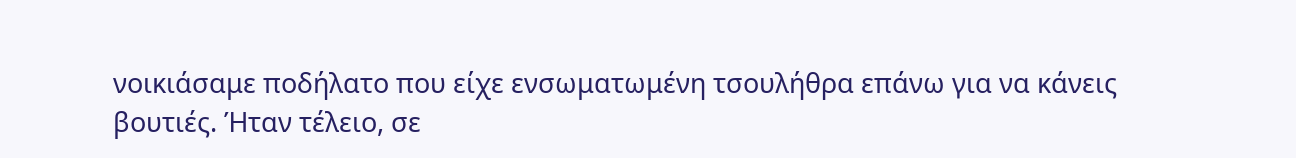νοικιάσαμε ποδήλατο που είχε ενσωματωμένη τσουλήθρα επάνω για να κάνεις
βουτιές. Ήταν τέλειο, σε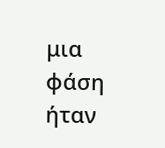μια φάση ήταν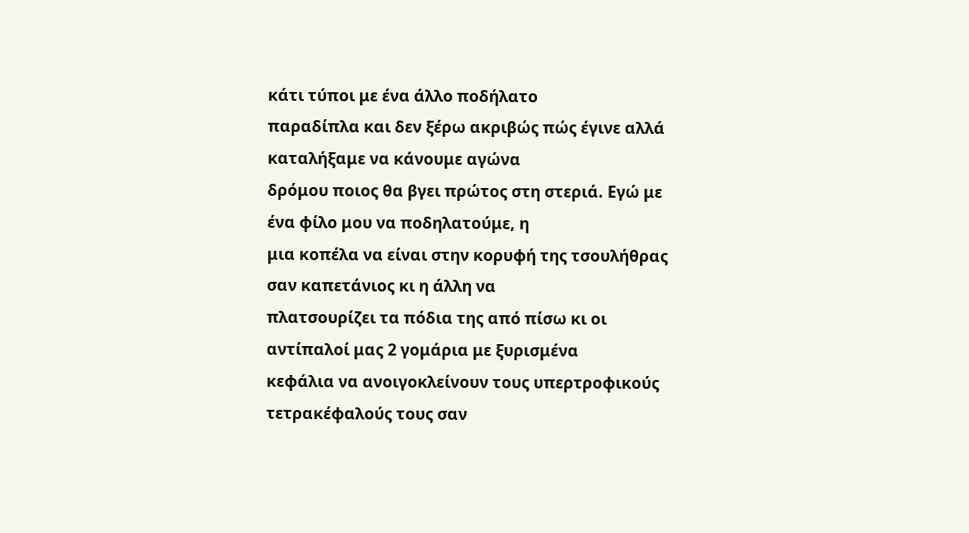κάτι τύποι με ένα άλλο ποδήλατο
παραδίπλα και δεν ξέρω ακριβώς πώς έγινε αλλά καταλήξαμε να κάνουμε αγώνα
δρόμου ποιος θα βγει πρώτος στη στεριά. Εγώ με ένα φίλο μου να ποδηλατούμε, η
μια κοπέλα να είναι στην κορυφή της τσουλήθρας σαν καπετάνιος κι η άλλη να
πλατσουρίζει τα πόδια της από πίσω κι οι αντίπαλοί μας 2 γομάρια με ξυρισμένα
κεφάλια να ανοιγοκλείνουν τους υπερτροφικούς τετρακέφαλούς τους σαν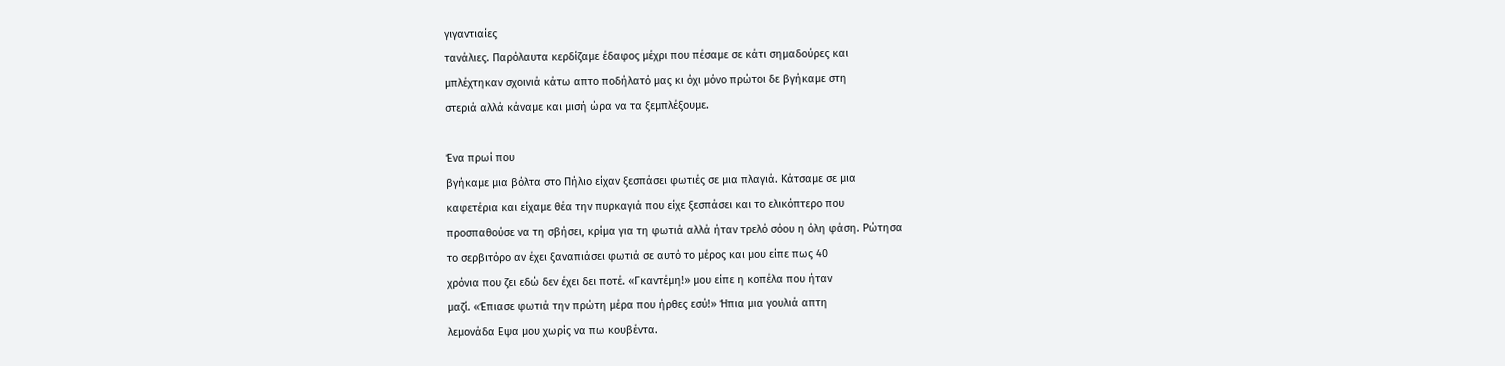γιγαντιαίες
τανάλιες. Παρόλαυτα κερδίζαμε έδαφος μέχρι που πέσαμε σε κάτι σημαδούρες και
μπλέχτηκαν σχοινιά κάτω απτο ποδήλατό μας κι όχι μόνο πρώτοι δε βγήκαμε στη
στεριά αλλά κάναμε και μισή ώρα να τα ξεμπλέξουμε.

Ένα πρωί που
βγήκαμε μια βόλτα στο Πήλιο είχαν ξεσπάσει φωτιές σε μια πλαγιά. Κάτσαμε σε μια
καφετέρια και είχαμε θέα την πυρκαγιά που είχε ξεσπάσει και το ελικόπτερο που
προσπαθούσε να τη σβήσει, κρίμα για τη φωτιά αλλά ήταν τρελό σόου η όλη φάση. Ρώτησα
το σερβιτόρο αν έχει ξαναπιάσει φωτιά σε αυτό το μέρος και μου είπε πως 40
χρόνια που ζει εδώ δεν έχει δει ποτέ. «Γκαντέμη!» μου είπε η κοπέλα που ήταν
μαζί. «Έπιασε φωτιά την πρώτη μέρα που ήρθες εσύ!» Ήπια μια γουλιά απτη
λεμονάδα Εψα μου χωρίς να πω κουβέντα.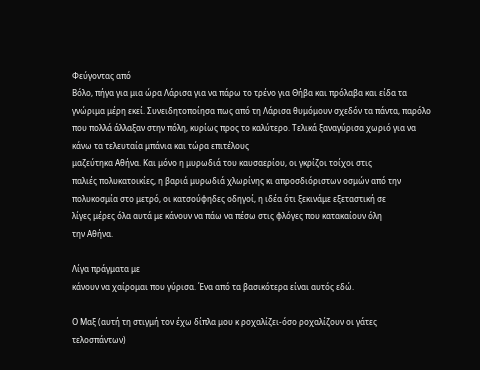Φεύγοντας από
Βόλο, πήγα για μια ώρα Λάρισα για να πάρω το τρένο για Θήβα και πρόλαβα και είδα τα γνώριμα μέρη εκεί. Συνειδητοποίησα πως από τη Λάρισα θυμόμουν σχεδόν τα πάντα, παρόλο που πολλά άλλαξαν στην πόλη, κυρίως προς το καλύτερο. Τελικά ξαναγύρισα χωριό για να κάνω τα τελευταία μπάνια και τώρα επιτέλους
μαζεύτηκα Αθήνα. Και μόνο η μυρωδιά του καυσαερίου, οι γκρίζοι τοίχοι στις
παλιές πολυκατοικίες, η βαριά μυρωδιά χλωρίνης κι απροσδιόριστων οσμών από την
πολυκοσμία στο μετρό, οι κατσούφηδες οδηγοί, η ιδέα ότι ξεκινάμε εξεταστική σε
λίγες μέρες όλα αυτά με κάνουν να πάω να πέσω στις φλόγες που κατακαίουν όλη
την Αθήνα.

Λίγα πράγματα με
κάνουν να χαίρομαι που γύρισα. Ένα από τα βασικότερα είναι αυτός εδώ.

Ο Μαξ (αυτή τη στιγμή τον έχω δίπλα μου κ ροχαλίζει-όσο ροχαλίζουν οι γάτες τελοσπάντων)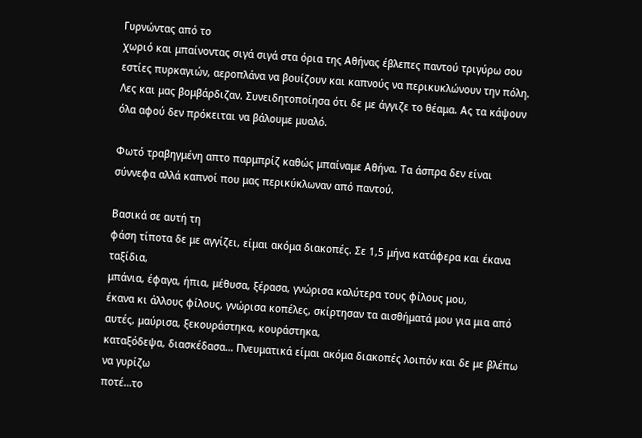Γυρνώντας από το
χωριό και μπαίνοντας σιγά σιγά στα όρια της Αθήνας έβλεπες παντού τριγύρω σου
εστίες πυρκαγιών, αεροπλάνα να βουίζουν και καπνούς να περικυκλώνουν την πόλη.
Λες και μας βομβάρδιζαν. Συνειδητοποίησα ότι δε με άγγιζε το θέαμα. Ας τα κάψουν
όλα αφού δεν πρόκειται να βάλουμε μυαλό.

Φωτό τραβηγμένη απτο παρμπρίζ καθώς μπαίναμε Αθήνα. Τα άσπρα δεν είναι σύννεφα αλλά καπνοί που μας περικύκλωναν από παντού.

Βασικά σε αυτή τη
φάση τίποτα δε με αγγίζει, είμαι ακόμα διακοπές. Σε 1,5 μήνα κατάφερα και έκανα ταξίδια,
μπάνια, έφαγα, ήπια, μέθυσα, ξέρασα, γνώρισα καλύτερα τους φίλους μου,
έκανα κι άλλους φίλους, γνώρισα κοπέλες, σκίρτησαν τα αισθήματά μου για μια από αυτές, μαύρισα, ξεκουράστηκα, κουράστηκα,
καταξόδεψα, διασκέδασα… Πνευματικά είμαι ακόμα διακοπές λοιπόν και δε με βλέπω να γυρίζω
ποτέ…το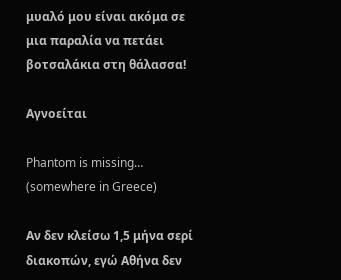μυαλό μου είναι ακόμα σε μια παραλία να πετάει βοτσαλάκια στη θάλασσα!

Αγνοείται

Phantom is missing… (somewhere in Greece)

Αν δεν κλείσω 1,5 μήνα σερί διακοπών, εγώ Αθήνα δεν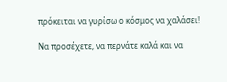πρόκειται να γυρίσω ο κόσμος να χαλάσει!

Να προσέχετε, να περνάτε καλά και να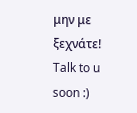μην με ξεχνάτε!
Talk to u soon :)